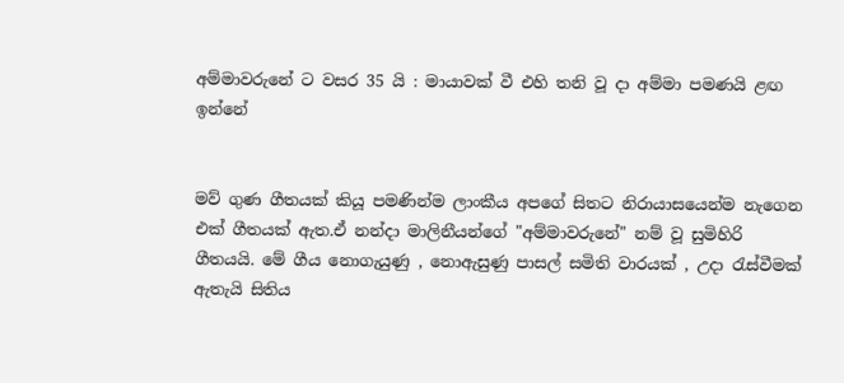අම්මාවරුනේ ට වසර 35 යි : මායාවක් වී එහි තනි වූ දා අම්මා පමණයි ළඟ ඉන්නේ


මව් ගුණ ගීතයක් කියූ පමණින්ම ලාංකීය අපගේ සිතට නිරායාසයෙන්ම නැගෙන එක් ගීතයක් ඇත.ඒ නන්දා මාලිනීයන්ගේ "අම්මාවරුනේ" නම් වූ සුමිහිරි ගීතයයි. මේ ගීය නොගැයුණු , නොඇසුණු පාසල් සමිති වාරයක් , උදා රැස්වීමක් ඇතැයි සිතිය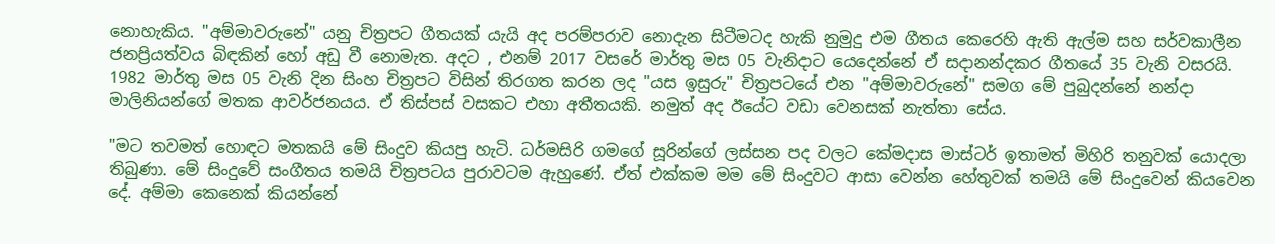නොහැකිය. "අම්මාවරුනේ" යනු චිත්‍රපට ගීතයක් යැයි අද පරම්පරාව නොදැන සිටීමටද හැකි නුමුදු එම ගීතය කෙරෙහි ඇති ඇල්ම සහ සර්වකාලීන ජනප්‍රියත්වය බිඳකින් හෝ අඩු වී නොමැත. අදට , එනම් 2017 වසරේ මාර්තු මස 05 වැනිදාට යෙදෙන්නේ ඒ සදානන්දකර ගීතයේ 35 වැනි වසරයි. 1982 මාර්තු මස 05 වැනි දින සිංහ චිත්‍රපට විසින් තිරගත කරන ලද "යස ඉසුරු" චිත්‍රපටයේ එන "අම්මාවරුනේ" සමග මේ පුබුදන්නේ නන්දා මාලිනියන්ගේ මතක ආවර්ජනයය. ඒ තිස්පස් වසකට එහා අතීතයකි. නමුත් අද ඊයේට වඩා වෙනසක් නැත්තා සේය.

"මට තවමත් හොඳට මතකයි මේ සිංදුව කියපු හැටි. ධර්මසිරි ගමගේ සූරින්ගේ ලස්සන පද වලට කේමදාස මාස්ටර් ඉතාමත් මිහිරි තනුවක් යොදලා තිබුණා. මේ සිංදුවේ සංගීතය තමයි චිත්‍රපටය පුරාවටම ඇහුණේ. ඒත් එක්කම මම මේ සිංදුවට ආසා වෙන්න හේතුවක් තමයි මේ සිංදුවෙන් කියවෙන දේ. අම්මා කෙනෙක් කියන්නේ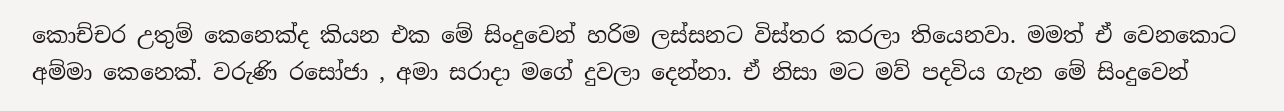කොච්චර උතුම් කෙනෙක්ද කියන එක මේ සිංදුවෙන් හරිම ලස්සනට විස්තර කරලා තියෙනවා. මමත් ඒ වෙනකොට අම්මා කෙනෙක්. වරුණි රසෝජා , අමා සරාදා මගේ දුවලා දෙන්නා. ඒ නිසා මට මව් පදවිය ගැන මේ සිංදුවෙන්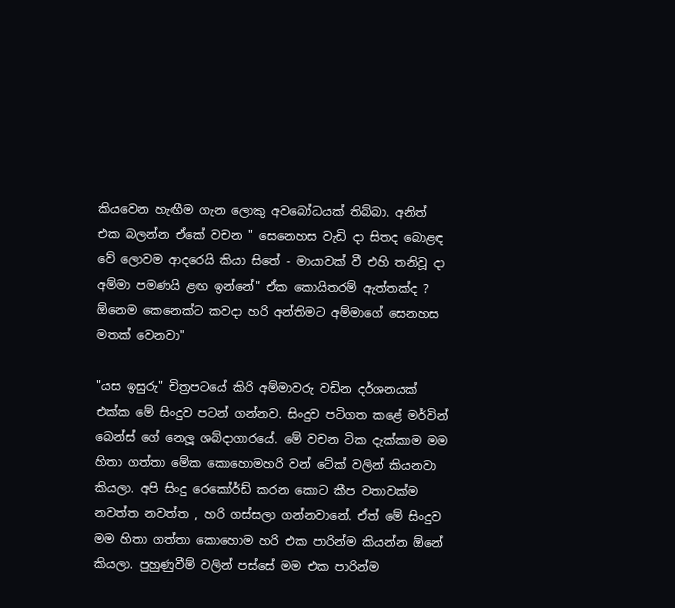කියවෙන හැඟීම ගැන ලොකු අවබෝධයක් තිබ්බා. අනිත් එක බලන්න ඒකේ වචන " සෙනෙහස වැඩි දා සිතද බොළඳ වේ ලොවම ආදරෙයි කියා සිතේ - මායාවක් වී එහි තනිවූ දා අම්මා පමණයි ළඟ ඉන්නේ" ඒක කොයිතරම් ඇත්තක්ද ? ඕනෙම කෙනෙක්ට කවදා හරි අන්තිමට අම්මාගේ සෙනහස මතක් වෙනවා"

"යස ඉසුරු" චිත්‍රපටයේ කිරි අම්මාවරු වඩින දර්ශනයක් එක්ක මේ සිංදුව පටන් ගන්නව. සිංදුව පටිගත කළේ මර්වින් බෙන්ස් ගේ නෙලූ ශබ්දාගාරයේ. මේ වචන ටික දැක්කාම මම හිතා ගත්තා මේක කොහොමහරි වන් ටේක් වලින් කියනවා කියලා. අපි සිංදු රෙකෝර්ඩ් කරන කොට කීප වතාවක්ම නවත්ත නවත්ත , හරි ගස්සලා ගන්නවානේ. ඒත් මේ සිංදුව මම හිතා ගත්තා කොහොම හරි එක පාරින්ම කියන්න ඕනේ කියලා. පුහුණුවීම් වලින් පස්සේ මම එක පාරින්ම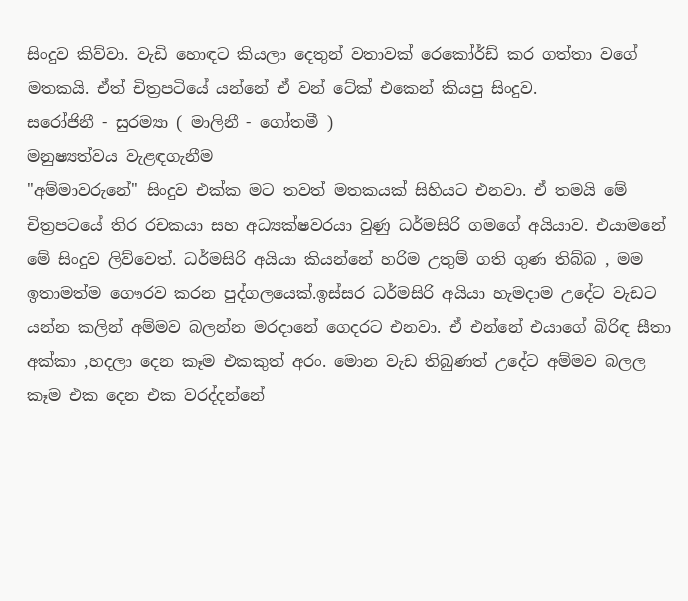සිංදුව කිව්වා. වැඩි හොඳට කියලා දෙතුන් වතාවක් රෙකෝර්ඩ් කර ගත්තා වගේ මතකයි. ඒත් චිත්‍රපටියේ යන්නේ ඒ වන් ටේක් එකෙන් කියපු සිංදුව.
සරෝජිනී - සුරම්‍යා ( මාලිනී - ගෝතමී )
මනුෂ්‍යත්වය වැළඳගැනීම
"අම්මාවරුනේ" සිංදුව එක්ක මට තවත් මතකයක් සිහියට එනවා. ඒ තමයි මේ චිත්‍රපටයේ තිර රචකයා සහ අධ්‍යක්ෂවරයා වුණු ධර්මසිරි ගමගේ අයියාව. එයාමනේ මේ සිංදුව ලිව්වෙත්. ධර්මසිරි අයියා කියන්නේ හරිම උතුම් ගති ගුණ තිබ්බ , මම ඉතාමත්ම ගෞරව කරන පුද්ගලයෙක්.ඉස්සර ධර්මසිරි අයියා හැමදාම උදේට වැඩට යන්න කලින් අම්මව බලන්න මරදානේ ගෙදරට එනවා. ඒ එන්නේ එයාගේ බිරිඳ සීතා අක්කා ,හදලා දෙන කෑම එකකුත් අරං. මොන වැඩ තිබුණත් උදේට අම්මව බලල කෑම එක දෙන එක වරද්දන්නේ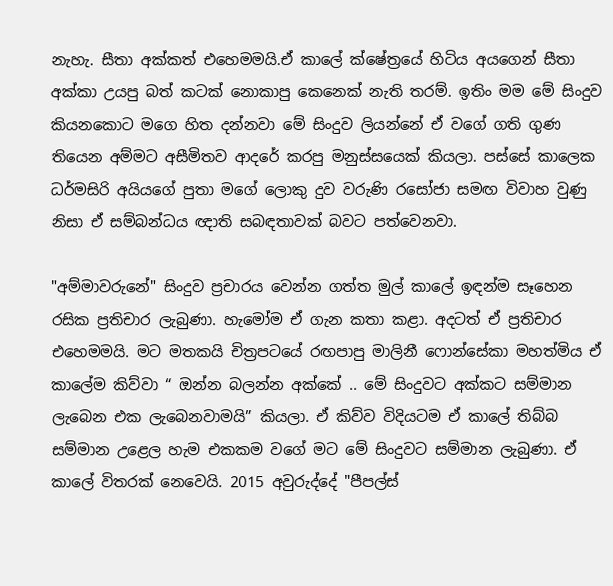නැහැ. සීතා අක්කත් එහෙමමයි.ඒ කාලේ ක්ෂේත්‍රයේ හිටිය අයගෙන් සීතා අක්කා උයපු බත් කටක් නොකාපු කෙනෙක් නැති තරම්. ඉතිං මම මේ සිංදුව කියනකොට මගෙ හිත දන්නවා මේ සිංදුව ලියන්නේ ඒ වගේ ගති ගුණ තියෙන අම්මට අසීමිතව ආදරේ කරපු මනුස්සයෙක් කියලා. පස්සේ කාලෙක ධර්මසිරි අයියගේ පුතා මගේ ලොකු දුව වරුණි රසෝජා සමඟ විවාහ වුණු නිසා ඒ සම්බන්ධය ඥාති සබඳතාවක් බවට පත්වෙනවා.

"අම්මාවරුනේ" සිංදුව ප්‍රචාරය වෙන්න ගත්ත මුල් කාලේ ඉඳන්ම සෑහෙන රසික ප්‍රතිචාර ලැබුණා. හැමෝම ඒ ගැන කතා කළා. අදටත් ඒ ප්‍රතිචාර එහෙමමයි. මට මතකයි චිත්‍රපටයේ රඟපාපු මාලිනී ෆොන්සේකා මහත්මිය ඒ කාලේම කිව්වා “ ඔන්න බලන්න අක්කේ .. මේ සිංදුවට අක්කට සම්මාන ලැබෙන එක ලැබෙනවාමයි” කියලා. ඒ කිව්ව විදියටම ඒ කාලේ තිබ්බ සම්මාන උළෙල හැම එකකම වගේ මට මේ සිංදුවට සම්මාන ලැබුණා. ඒ කාලේ විතරක් නෙවෙයි. 2015 අවුරුද්දේ "පීපල්ස්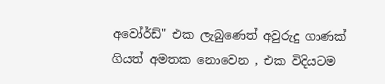අවෝර්ඩ්" එක ලැබුණෙත් අවුරුදු ගාණක් ගියත් අමතක නොවෙන , එක විදියටම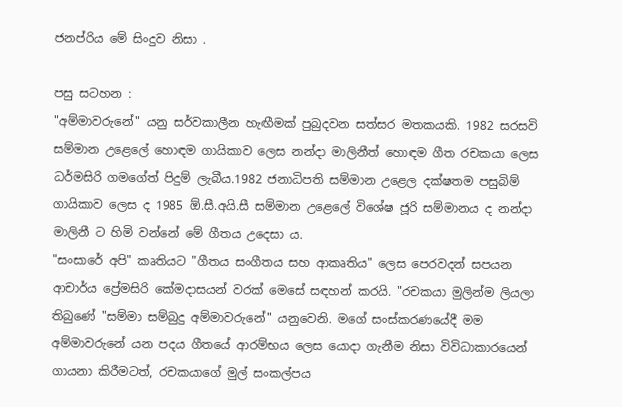ජනප්රිය මේ සිංදුව නිසා .

පසු සටහන :
"අම්මාවරුනේ" යනු සර්වකාලීන හැඟීමක් පුබුදවන සත්සර මතකයකි. 1982 සරසවි සම්මාන උළෙලේ හොඳම ගායිකාව ලෙස නන්දා මාලිනීත් හොඳම ගීත රචකයා ලෙස ධර්මසිරි ගමගේත් පිදුම් ලැබීය.1982 ජනාධිපති සම්මාන උළෙල දක්ෂතම පසුබිම් ගායිකාව ලෙස ද 1985 ඕ.සී.අයි.සී සම්මාන උළෙලේ විශේෂ ජූරි සම්මානය ද නන්දා මාලිනී ට හිමි වන්නේ මේ ගීතය උදෙසා ය.
"සංසාරේ අපි" කෘතියට "ගීතය සංගීතය සහ ආකෘතිය" ලෙස පෙරවදන් සපයන ආචාර්ය ප්‍රේමසිරි කේමදාසයන් වරක් මෙසේ සඳහන් කරයි. "රචකයා මුලින්ම ලියලා තිබුණේ "සම්මා සම්බුදු අම්මාවරුනේ" යනුවෙනි. මගේ සංස්කරණයේදී මම අම්මාවරුනේ යන පදය ගීතයේ ආරම්භය ලෙස යොදා ගැනීම නිසා විවිධාකාරයෙන් ගායනා කිරීමටත්, රචකයාගේ මුල් සංකල්පය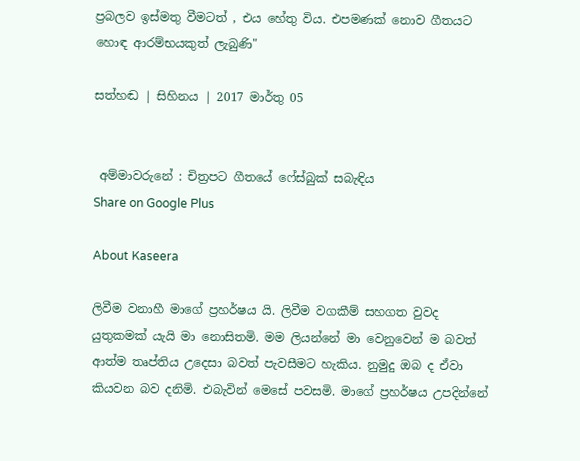ප්‍රබලව ඉස්මතු වීමටත් , එය හේතු විය. එපමණක් නොව ගීතයට හොඳ ආරම්භයකුත් ලැබුණි"

සත්හඬ | සිහිනය | 2017 මාර්තු 05


 අම්මාවරුනේ : චිත්‍රපට ගීතයේ ෆේස්බුක් සබැඳිය
Share on Google Plus

About Kaseera

ලිවීම වනාහී මාගේ ප්‍රහර්ෂය යි. ලිවීම වගකීම් සහගත වුවද යුතුකමක් යැයි මා නොසිතමි. මම ලියන්නේ මා වෙනුවෙන් ම බවත් ආත්ම තෘප්තිය උදෙසා බවත් පැවසීමට හැකිය. නුමුදු ඔබ ද ඒවා කියවන බව දනිමි. එබැවින් මෙසේ පවසමි. මාගේ ප්‍රහර්ෂය උපදින්නේ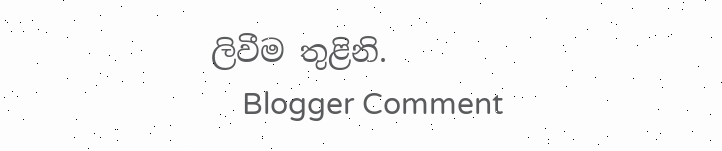ලිවීම තුළිනි.
    Blogger Comment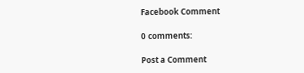Facebook Comment

0 comments:

Post a Comment